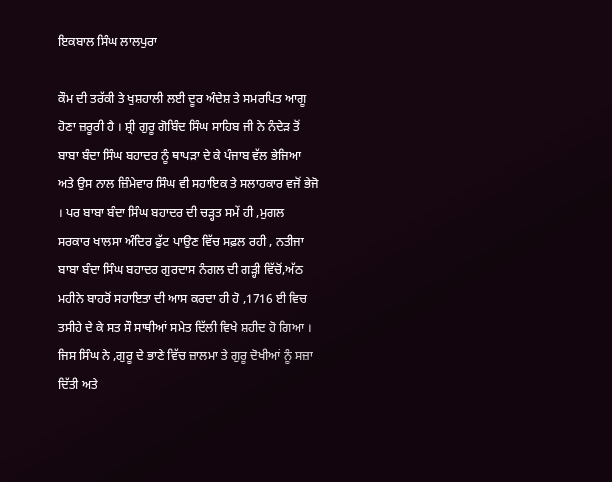ਇਕਬਾਲ ਸਿੰਘ ਲਾਲਪੁਰਾ

ਕੌਮ ਦੀ ਤਰੱਕੀ ਤੇ ਖੁਸ਼ਹਾਲੀ ਲਈ ਦੂਰ ਅੰਦੇਸ਼ ਤੇ ਸਮਰਪਿਤ ਆਗੂ ਹੋਣਾ ਜ਼ਰੂਰੀ ਹੈ । ਸ਼੍ਰੀ ਗੁਰੂ ਗੋਬਿੰਦ ਸਿੰਘ ਸਾਹਿਬ ਜੀ ਨੇ ਨੰਦੇੜ ਤੋਂ ਬਾਬਾ ਬੰਦਾ ਸਿੰਘ ਬਹਾਦਰ ਨੂੰ ਥਾਪੜਾ ਦੇ ਕੇ ਪੰਜਾਬ ਵੱਲ ਭੇਜਿਆ ਅਤੇ ਉਸ ਨਾਲ ਜ਼ਿੰਮੇਵਾਰ ਸਿੰਘ ਵੀ ਸਹਾਇਕ ਤੇ ਸਲਾਹਕਾਰ ਵਜੋਂ ਭੇਜੋ । ਪਰ ਬਾਬਾ ਬੰਦਾ ਸਿੰਘ ਬਹਾਦਰ ਦੀ ਚੜ੍ਹਤ ਸਮੇਂ ਹੀ ,ਮੁਗਲ ਸਰਕਾਰ ਖਾਲਸਾ ਅੰਦਿਰ ਫੁੱਟ ਪਾਉਣ ਵਿੱਚ ਸਫ਼ਲ ਰਹੀ , ਨਤੀਜਾ ਬਾਬਾ ਬੰਦਾ ਸਿੰਘ ਬਹਾਦਰ ਗੁਰਦਾਸ ਨੰਗਲ ਦੀ ਗੜ੍ਹੀ ਵਿੱਚੋਂ,ਅੱਠ ਮਹੀਨੇ ਬਾਹਰੋਂ ਸਹਾਇਤਾ ਦੀ ਆਸ ਕਰਦਾ ਹੀ ਹੋ ,1716 ਈ ਵਿਚ ਤਸੀਹੇ ਦੇ ਕੇ ਸਤ ਸੌ ਸਾਥੀਆਂ ਸਮੇਤ ਦਿੱਲੀ ਵਿਖੇ ਸ਼ਹੀਦ ਹੋ ਗਿਆ । ਜਿਸ ਸਿੰਘ ਨੇ ,ਗੁਰੂ ਦੇ ਭਾਣੇ ਵਿੱਚ ਜ਼ਾਲਮਾ ਤੇ ਗੁਰੂ ਦੋਖੀਆਂ ਨੂੰ ਸਜ਼ਾ ਦਿੱਤੀ ਅਤੇ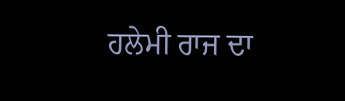ਹਲੇਮੀ ਰਾਜ ਦਾ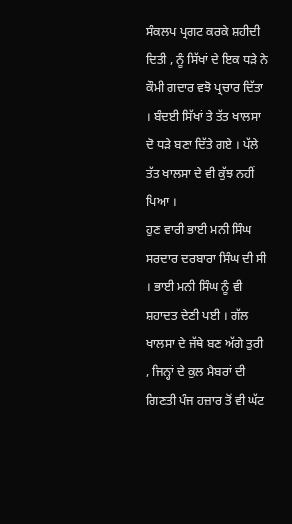ਸੰਕਲਪ ਪ੍ਰਗਟ ਕਰਕੇ ਸ਼ਹੀਦੀ ਦਿਤੀ , ਨੂੰ ਸਿੱਖਾਂ ਦੇ ਇਕ ਧੜੇ ਨੇ ਕੌਮੀ ਗਦਾਰ ਵਝੋ ਪ੍ਰਚਾਰ ਦਿੱਤਾ । ਬੰਦਈ ਸਿੱਖਾਂ ਤੇ ਤੱਤ ਖਾਲਸਾ ਦੋ ਧੜੇ ਬਣਾ ਦਿੱਤੇ ਗਏ । ਪੱਲੇ ਤੱਤ ਖਾਲਸਾ ਦੇ ਵੀ ਕੁੱਝ ਨਹੀਂ ਪਿਆ ।
ਹੁਣ ਵਾਰੀ ਭਾਈ ਮਨੀ ਸਿੰਘ ਸਰਦਾਰ ਦਰਬਾਰਾ ਸਿੰਘ ਦੀ ਸੀ । ਭਾਈ ਮਨੀ ਸਿੰਘ ਨੂੰ ਵੀ ਸ਼ਹਾਦਤ ਦੇਣੀ ਪਈ । ਗੱਲ ਖਾਲਸਾ ਦੇ ਜੱਥੇ ਬਣ ਅੱਗੇ ਤੁਰੀ , ਜਿਨ੍ਹਾਂ ਦੇ ਕੁਲ ਮੈਬਰਾਂ ਦੀ ਗਿਣਤੀ ਪੰਜ ਹਜ਼ਾਰ ਤੋਂ ਵੀ ਘੱਟ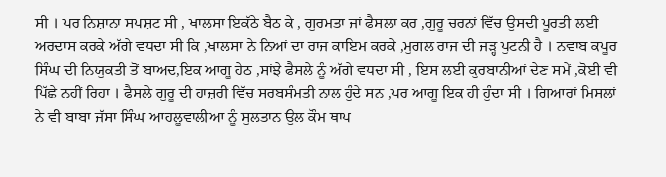ਸੀ । ਪਰ ਨਿਸ਼ਾਨਾ ਸਪਸ਼ਟ ਸੀ , ਖਾਲਸਾ ਇਕੱਠੇ ਬੈਠ ਕੇ , ਗੁਰਮਤਾ ਜਾਂ ਫੈਸਲਾ ਕਰ ,ਗੁਰੂ ਚਰਨਾਂ ਵਿੱਚ ਉਸਦੀ ਪੂਰਤੀ ਲਈ ਅਰਦਾਸ ਕਰਕੇ ਅੱਗੇ ਵਧਦਾ ਸੀ ਕਿ ,ਖਾਲਸਾ ਨੇ ਨਿਆਂ ਦਾ ਰਾਜ ਕਾਇਮ ਕਰਕੇ ,ਮੁਗਲ ਰਾਜ ਦੀ ਜੜ੍ਹ ਪੁਟਨੀ ਹੈ । ਨਵਾਬ ਕਪੂਰ ਸਿੰਘ ਦੀ ਨਿਯੁਕਤੀ ਤੋਂ ਬਾਅਦ,ਇਕ ਆਗੂ ਹੇਠ ,ਸਾਂਝੇ ਫੈਸਲੇ ਨੂੰ ਅੱਗੇ ਵਧਦਾ ਸੀ , ਇਸ ਲਈ ਕੁਰਬਾਨੀਆਂ ਦੇਣ ਸਮੇਂ ,ਕੋਈ ਵੀ ਪਿੱਛੇ ਨਹੀਂ ਰਿਹਾ । ਫੈਸਲੇ ਗੁਰੂ ਦੀ ਹਾਜ਼ਰੀ ਵਿੱਚ ਸਰਬਸੰਮਤੀ ਨਾਲ ਹੁੰਦੇ ਸਨ ,ਪਰ ਆਗੂ ਇਕ ਹੀ ਹੁੰਦਾ ਸੀ । ਗਿਆਰਾਂ ਮਿਸਲਾਂ ਨੇ ਵੀ ਬਾਬਾ ਜੱਸਾ ਸਿੰਘ ਆਹਲੂਵਾਲੀਆ ਨੂੰ ਸੁਲਤਾਨ ਉਲ ਕੌਮ ਥਾਪ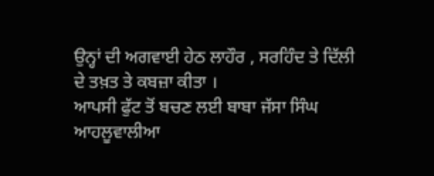ਉਨ੍ਹਾਂ ਦੀ ਅਗਵਾਈ ਹੇਠ ਲਾਹੌਰ , ਸਰਹਿੰਦ ਤੇ ਦਿੱਲੀ ਦੇ ਤਖ਼ਤ ਤੇ ਕਬਜ਼ਾ ਕੀਤਾ ।
ਆਪਸੀ ਫੁੱਟ ਤੋਂ ਬਚਣ ਲਈ ਬਾਬਾ ਜੱਸਾ ਸਿੰਘ ਆਹਲੂਵਾਲੀਆ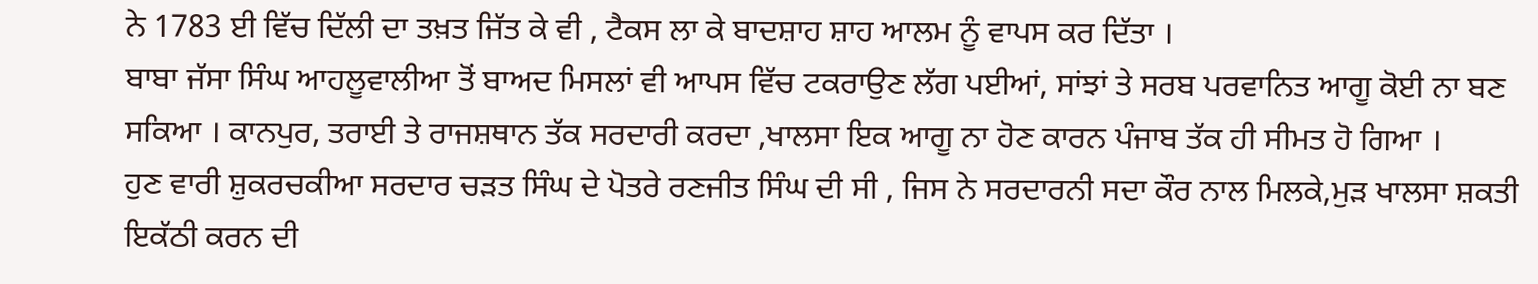ਨੇ 1783 ਈ ਵਿੱਚ ਦਿੱਲੀ ਦਾ ਤਖ਼ਤ ਜਿੱਤ ਕੇ ਵੀ , ਟੈਕਸ ਲਾ ਕੇ ਬਾਦਸ਼ਾਹ ਸ਼ਾਹ ਆਲਮ ਨੂੰ ਵਾਪਸ ਕਰ ਦਿੱਤਾ ।
ਬਾਬਾ ਜੱਸਾ ਸਿੰਘ ਆਹਲੂਵਾਲੀਆ ਤੋਂ ਬਾਅਦ ਮਿਸਲਾਂ ਵੀ ਆਪਸ ਵਿੱਚ ਟਕਰਾਉਣ ਲੱਗ ਪਈਆਂ, ਸਾਂਝਾਂ ਤੇ ਸਰਬ ਪਰਵਾਨਿਤ ਆਗੂ ਕੋਈ ਨਾ ਬਣ ਸਕਿਆ । ਕਾਨਪੁਰ, ਤਰਾਈ ਤੇ ਰਾਜਸ਼ਥਾਨ ਤੱਕ ਸਰਦਾਰੀ ਕਰਦਾ ,ਖਾਲਸਾ ਇਕ ਆਗੂ ਨਾ ਹੋਣ ਕਾਰਨ ਪੰਜਾਬ ਤੱਕ ਹੀ ਸੀਮਤ ਹੋ ਗਿਆ ।
ਹੁਣ ਵਾਰੀ ਸ਼ੁਕਰਚਕੀਆ ਸਰਦਾਰ ਚੜਤ ਸਿੰਘ ਦੇ ਪੋਤਰੇ ਰਣਜੀਤ ਸਿੰਘ ਦੀ ਸੀ , ਜਿਸ ਨੇ ਸਰਦਾਰਨੀ ਸਦਾ ਕੌਰ ਨਾਲ ਮਿਲਕੇ,ਮੁੜ ਖਾਲਸਾ ਸ਼ਕਤੀ ਇਕੱਠੀ ਕਰਨ ਦੀ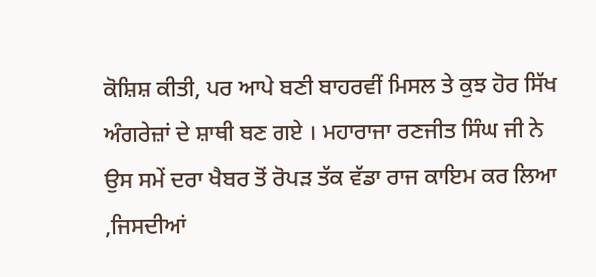ਕੋਸ਼ਿਸ਼ ਕੀਤੀ, ਪਰ ਆਪੇ ਬਣੀ ਬਾਹਰਵੀਂ ਮਿਸਲ ਤੇ ਕੁਝ ਹੋਰ ਸਿੱਖ ਅੰਗਰੇਜ਼ਾਂ ਦੇ ਸ਼ਾਥੀ ਬਣ ਗਏ । ਮਹਾਰਾਜਾ ਰਣਜੀਤ ਸਿੰਘ ਜੀ ਨੇ ਉਸ ਸਮੇਂ ਦਰਾ ਖੈਬਰ ਤੋਂ ਰੋਪੜ ਤੱਕ ਵੱਡਾ ਰਾਜ ਕਾਇਮ ਕਰ ਲਿਆ ,ਜਿਸਦੀਆਂ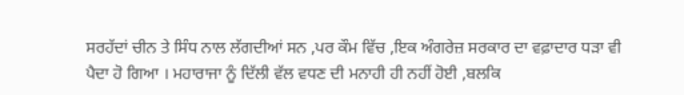ਸਰਹੱਦਾਂ ਚੀਨ ਤੇ ਸਿੰਧ ਨਾਲ ਲੱਗਦੀਆਂ ਸਨ ,ਪਰ ਕੌਮ ਵਿੱਚ ,ਇਕ ਅੰਗਰੇਜ਼ ਸਰਕਾਰ ਦਾ ਵਫ਼ਾਦਾਰ ਧੜਾ ਵੀ ਪੈਦਾ ਹੋ ਗਿਆ । ਮਹਾਰਾਜਾ ਨੂੰ ਦਿੱਲੀ ਵੱਲ ਵਧਣ ਦੀ ਮਨਾਹੀ ਹੀ ਨਹੀਂ ਹੋਈ ,ਬਲਕਿ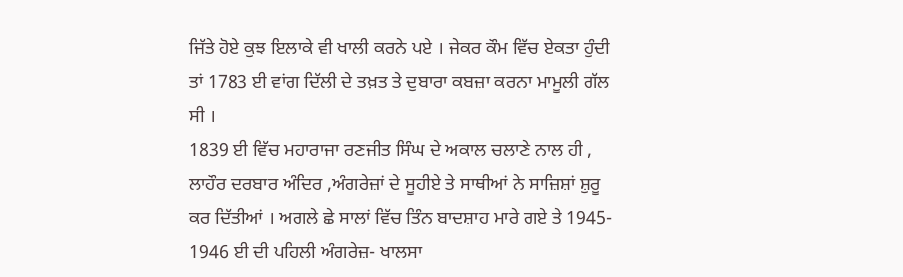ਜਿੱਤੇ ਹੋਏ ਕੁਝ ਇਲਾਕੇ ਵੀ ਖਾਲੀ ਕਰਨੇ ਪਏ । ਜੇਕਰ ਕੌਮ ਵਿੱਚ ਏਕਤਾ ਹੁੰਦੀ ਤਾਂ 1783 ਈ ਵਾਂਗ ਦਿੱਲੀ ਦੇ ਤਖ਼ਤ ਤੇ ਦੁਬਾਰਾ ਕਬਜ਼ਾ ਕਰਨਾ ਮਾਮੂਲੀ ਗੱਲ ਸੀ ।
1839 ਈ ਵਿੱਚ ਮਹਾਰਾਜਾ ਰਣਜੀਤ ਸਿੰਘ ਦੇ ਅਕਾਲ ਚਲਾਣੇ ਨਾਲ ਹੀ , ਲਾਹੌਰ ਦਰਬਾਰ ਅੰਦਿਰ ,ਅੰਗਰੇਜ਼ਾਂ ਦੇ ਸੂਹੀਏ ਤੇ ਸਾਥੀਆਂ ਨੇ ਸਾਜ਼ਿਸ਼ਾਂ ਸ਼ੁਰੂ ਕਰ ਦਿੱਤੀਆਂ । ਅਗਲੇ ਛੇ ਸਾਲਾਂ ਵਿੱਚ ਤਿੰਨ ਬਾਦਸ਼ਾਹ ਮਾਰੇ ਗਏ ਤੇ 1945- 1946 ਈ ਦੀ ਪਹਿਲੀ ਅੰਗਰੇਜ਼- ਖਾਲਸਾ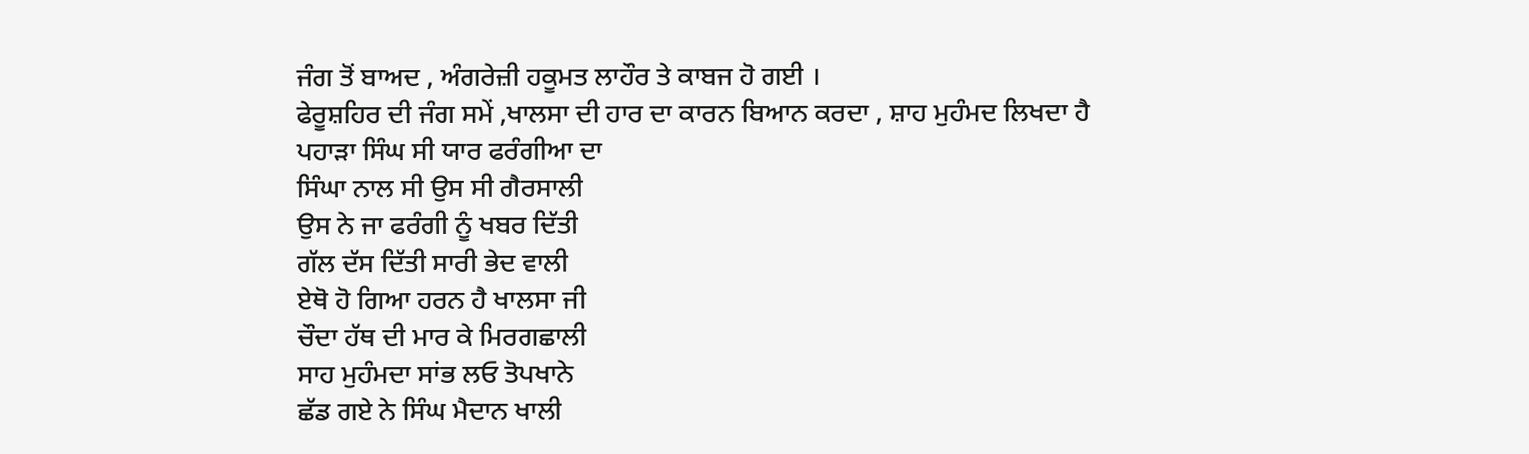ਜੰਗ ਤੋਂ ਬਾਅਦ , ਅੰਗਰੇਜ਼ੀ ਹਕੂਮਤ ਲਾਹੌਰ ਤੇ ਕਾਬਜ ਹੋ ਗਈ ।
ਫੇਰੂਸ਼ਹਿਰ ਦੀ ਜੰਗ ਸਮੇਂ ,ਖਾਲਸਾ ਦੀ ਹਾਰ ਦਾ ਕਾਰਨ ਬਿਆਨ ਕਰਦਾ , ਸ਼ਾਹ ਮੁਹੰਮਦ ਲਿਖਦਾ ਹੈ
ਪਹਾੜਾ ਸਿੰਘ ਸੀ ਯਾਰ ਫਰੰਗੀਆ ਦਾ
ਸਿੰਘਾ ਨਾਲ ਸੀ ਉਸ ਸੀ ਗੈਰਸਾਲੀ
ਉਸ ਨੇ ਜਾ ਫਰੰਗੀ ਨੂੰ ਖਬਰ ਦਿੱਤੀ
ਗੱਲ ਦੱਸ ਦਿੱਤੀ ਸਾਰੀ ਭੇਦ ਵਾਲੀ
ਏਥੋ ਹੋ ਗਿਆ ਹਰਨ ਹੈ ਖਾਲਸਾ ਜੀ
ਚੌਦਾ ਹੱਥ ਦੀ ਮਾਰ ਕੇ ਮਿਰਗਛਾਲੀ
ਸਾਹ ਮੁਹੰਮਦਾ ਸਾਂਭ ਲਓ ਤੋਪਖਾਨੇ
ਛੱਡ ਗਏ ਨੇ ਸਿੰਘ ਮੈਦਾਨ ਖਾਲੀ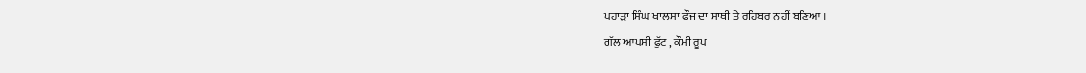ਪਹਾੜਾ ਸਿੰਘ ਖਾਲਸਾ ਫੌਜ ਦਾ ਸਾਥੀ ਤੇ ਰਹਿਬਰ ਨਹੀਂ ਬਣਿਆ ।
ਗੱਲ ਆਪਸੀ ਫੁੱਟ , ਕੌਮੀ ਰੂਪ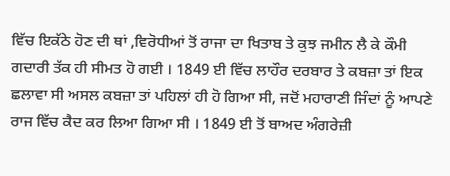ਵਿੱਚ ਇਕੱਠੇ ਹੋਣ ਦੀ ਥਾਂ ,ਵਿਰੋਧੀਆਂ ਤੋਂ ਰਾਜਾ ਦਾ ਖਿਤਾਬ ਤੇ ਕੁਝ ਜਮੀਨ ਲੈ ਕੇ ਕੌਮੀ ਗਦਾਰੀ ਤੱਕ ਹੀ ਸੀਮਤ ਹੋ ਗਈ । 1849 ਈ ਵਿੱਚ ਲਾਹੌਰ ਦਰਬਾਰ ਤੇ ਕਬਜ਼ਾ ਤਾਂ ਇਕ ਛਲਾਵਾ ਸੀ ਅਸਲ ਕਬਜ਼ਾ ਤਾਂ ਪਹਿਲਾਂ ਹੀ ਹੋ ਗਿਆ ਸੀ, ਜਦੋਂ ਮਹਾਰਾਣੀ ਜਿੰਦਾਂ ਨੂੰ ਆਪਣੇ ਰਾਜ ਵਿੱਚ ਕੈਦ ਕਰ ਲਿਆ ਗਿਆ ਸੀ । 1849 ਈ ਤੋਂ ਬਾਅਦ ਅੰਗਰੇਜ਼ੀ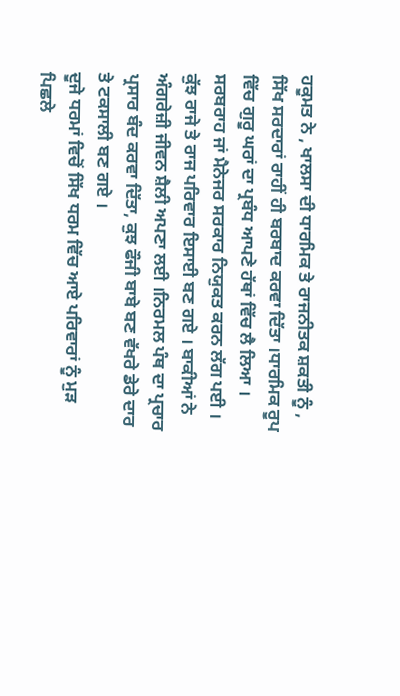ਹਕੂਮਤ ਨੇ , ਖਾਲਸਾ ਦੀ ਧਾਰਮਿਕ ਤੇ ਰਾਜਨੀਤਕ ਸ਼ਕਤੀ ਨੂੰ , ਸਿੱਖ ਸਰਦਾਰਾਂ ਰਾਹੀਂ ਹੀ ਬਰਬਾਦ ਕਰਵਾ ਦਿੱਤਾ ।ਧਾਰਮਿਕ ਰੂਪ ਵਿੱਚ ਗੁਰੂ ਘਰਾਂ ਦਾ ਪ੍ਰਬੰਧ ਆਪਣੇ ਹੱਥਾਂ ਵਿੱਚ ਲੈ ਲਿਆ । ਸਰਬਰਾਹ ਜਾਂ ਮੈਨੇਜਰ ਸਰਕਾਰ ਨਿਯੁਕਤ ਕਰਨ ਲੱਗ ਪਈ । ਕੁੱਝ ਰਾਜੇ ਤੇ ਰਾਜ ਪਰਿਵਾਰ ਇਸਾਈ ਬਣ ਗਏ । ਬਾਕੀਆਂ ਨੇ ਅੰਗਰੇਜ਼ੀ ਜੀਵਨ ਸ਼ੈਲੀ ਅਪਣਾ ਲਈ ।ਨਿਰਮਲ ਪੰਥ ਦਾ ਪ੍ਰਚਾਰ ਪ੍ਰਸਾਰ ਬੰਦ ਕਰਵਾ ਦਿੱਤਾ, ਕੁਝ ਫੌਜੀ ਬਾਬੇ ਬਣ ਵੱਖਰੇ ਡੇਰੇ ਦਾਰ ਤੇ ਟਕਸਾਲੀ ਬਣ ਗਏ ।
ਦੂਜੇ ਧਰਮਾਂ ਵਿਚੋਂ ਸਿੱਖ ਧਰਮ ਵਿੱਚ ਆਏ ਪਰਿਵਾਰਾਂ ਨੂੰ ਮੁੜ ਪਿਛਲੇ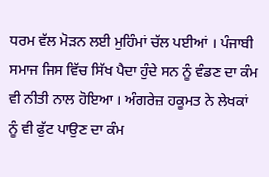ਧਰਮ ਵੱਲ ਮੋੜਨ ਲਈ ਮੁਹਿੰਮਾਂ ਚੱਲ ਪਈਆਂ । ਪੰਜਾਬੀ ਸਮਾਜ ਜਿਸ ਵਿੱਚ ਸਿੱਖ ਪੈਦਾ ਹੁੰਦੇ ਸਨ ਨੂੰ ਵੰਡਣ ਦਾ ਕੰਮ ਵੀ ਨੀਤੀ ਨਾਲ ਹੋਇਆ । ਅੰਗਰੇਜ਼ ਹਕੂਮਤ ਨੇ ਲੇਖਕਾਂ ਨੂੰ ਵੀ ਫੁੱਟ ਪਾਉਣ ਦਾ ਕੰਮ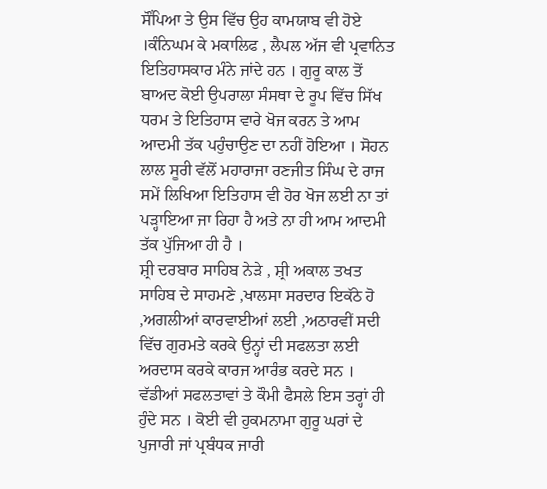ਸੌਂਪਿਆ ਤੇ ਉਸ ਵਿੱਚ ਉਹ ਕਾਮਯਾਬ ਵੀ ਹੋਏ ।ਕੰਨਿਘਮ ਕੇ ਮਕਾਲਿਫ , ਲੈਪਲ ਅੱਜ ਵੀ ਪ੍ਰਵਾਨਿਤ ਇਤਿਹਾਸਕਾਰ ਮੰਨੇ ਜਾਂਦੇ ਹਨ । ਗੁਰੂ ਕਾਲ ਤੋਂ ਬਾਅਦ ਕੋਈ ਉਪਰਾਲਾ ਸੰਸਥਾ ਦੇ ਰੂਪ ਵਿੱਚ ਸਿੱਖ ਧਰਮ ਤੇ ਇਤਿਹਾਸ ਵਾਰੇ ਖੋਜ ਕਰਨ ਤੇ ਆਮ ਆਦਮੀ ਤੱਕ ਪਹੁੰਚਾਉਣ ਦਾ ਨਹੀਂ ਹੋਇਆ । ਸੋਹਨ ਲਾਲ ਸੂਰੀ ਵੱਲੋਂ ਮਹਾਰਾਜਾ ਰਣਜੀਤ ਸਿੰਘ ਦੇ ਰਾਜ ਸਮੇਂ ਲਿਖਿਆ ਇਤਿਹਾਸ ਵੀ ਹੋਰ ਖੋਜ ਲਈ ਨਾ ਤਾਂ ਪੜ੍ਹਾਇਆ ਜਾ ਰਿਹਾ ਹੈ ਅਤੇ ਨਾ ਹੀ ਆਮ ਆਦਮੀ ਤੱਕ ਪੁੱਜਿਆ ਹੀ ਹੈ ।
ਸ਼੍ਰੀ ਦਰਬਾਰ ਸਾਹਿਬ ਨੇੜੇ , ਸ਼੍ਰੀ ਅਕਾਲ ਤਖਤ ਸਾਹਿਬ ਦੇ ਸਾਹਮਣੇ ,ਖਾਲਸਾ ਸਰਦਾਰ ਇਕੱਠੇ ਹੋ ,ਅਗਲੀਆਂ ਕਾਰਵਾਈਆਂ ਲਈ ,ਅਠਾਰਵੀਂ ਸਦੀ ਵਿੱਚ ਗੁਰਮਤੇ ਕਰਕੇ ਉਨ੍ਹਾਂ ਦੀ ਸਫਲਤਾ ਲਈ ਅਰਦਾਸ ਕਰਕੇ ਕਾਰਜ ਆਰੰਭ ਕਰਦੇ ਸਨ । ਵੱਡੀਆਂ ਸਫਲਤਾਵਾਂ ਤੇ ਕੌਮੀ ਫੈਸਲੇ ਇਸ ਤਰ੍ਹਾਂ ਹੀ ਹੁੰਦੇ ਸਨ । ਕੋਈ ਵੀ ਹੁਕਮਨਾਮਾ ਗੁਰੂ ਘਰਾਂ ਦੇ ਪੁਜਾਰੀ ਜਾਂ ਪ੍ਰਬੰਧਕ ਜਾਰੀ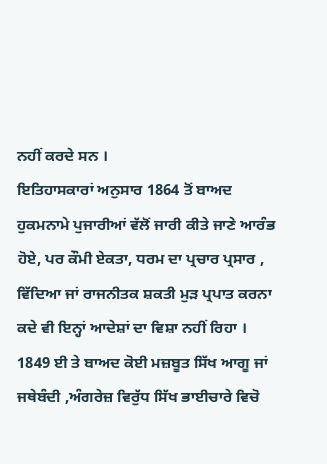ਨਹੀਂ ਕਰਦੇ ਸਨ ।
ਇਤਿਹਾਸਕਾਰਾਂ ਅਨੁਸਾਰ 1864 ਤੋਂ ਬਾਅਦ ਹੁਕਮਨਾਮੇ ਪੁਜਾਰੀਆਂ ਵੱਲੋਂ ਜਾਰੀ ਕੀਤੇ ਜਾਣੇ ਆਰੰਭ ਹੋਏ, ਪਰ ਕੌਮੀ ਏਕਤਾ, ਧਰਮ ਦਾ ਪ੍ਰਚਾਰ ਪ੍ਰਸਾਰ , ਵਿੱਦਿਆ ਜਾਂ ਰਾਜਨੀਤਕ ਸ਼ਕਤੀ ਮੁੜ ਪ੍ਰਪਾਤ ਕਰਨਾ ਕਦੇ ਵੀ ਇਨ੍ਹਾਂ ਆਦੇਸ਼ਾਂ ਦਾ ਵਿਸ਼ਾ ਨਹੀਂ ਰਿਹਾ । 1849 ਈ ਤੇ ਬਾਅਦ ਕੋਈ ਮਜ਼ਬੂਤ ਸਿੱਖ ਆਗੂ ਜਾਂ ਜਥੇਬੰਦੀ ,ਅੰਗਰੇਜ਼ ਵਿਰੁੱਧ ਸਿੱਖ ਭਾਈਚਾਰੇ ਵਿਚੋ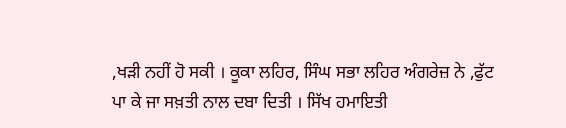,ਖੜੀ ਨਹੀਂ ਹੋ ਸਕੀ । ਕੂਕਾ ਲਹਿਰ, ਸਿੰਘ ਸਭਾ ਲਹਿਰ ਅੰਗਰੇਜ਼ ਨੇ ,ਫੁੱਟ ਪਾ ਕੇ ਜਾ ਸਖ਼ਤੀ ਨਾਲ ਦਬਾ ਦਿਤੀ । ਸਿੱਖ ਹਮਾਇਤੀ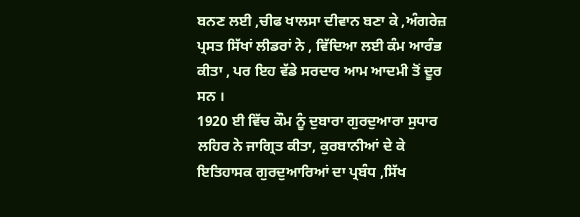ਬਨਣ ਲਈ ,ਚੀਫ ਖਾਲਸਾ ਦੀਵਾਨ ਬਣਾ ਕੇ ,ਅੰਗਰੇਜ਼ ਪ੍ਰਸਤ ਸਿੱਖਾਂ ਲੀਡਰਾਂ ਨੇ , ਵਿੱਦਿਆ ਲਈ ਕੰਮ ਆਰੰਭ ਕੀਤਾ , ਪਰ ਇਹ ਵੱਡੇ ਸਰਦਾਰ ਆਮ ਆਦਮੀ ਤੋਂ ਦੂਰ ਸਨ ।
1920 ਈ ਵਿੱਚ ਕੌਮ ਨੂੰ ਦੁਬਾਰਾ ਗੁਰਦੁਆਰਾ ਸੁਧਾਰ ਲਹਿਰ ਨੇ ਜਾਗ੍ਰਿਤ ਕੀਤਾ, ਕੁਰਬਾਨੀਆਂ ਦੇ ਕੇ ਇਤਿਹਾਸਕ ਗੁਰਦੁਆਰਿਆਂ ਦਾ ਪ੍ਰਬੰਧ ,ਸਿੱਖ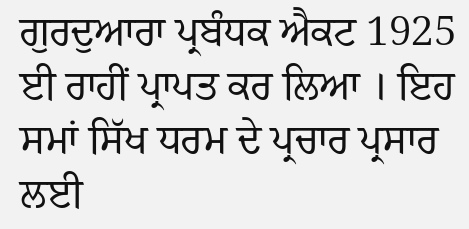ਗੁਰਦੁਆਰਾ ਪ੍ਰਬੰਧਕ ਐਕਟ 1925 ਈ ਰਾਹੀਂ ਪ੍ਰਾਪਤ ਕਰ ਲਿਆ । ਇਹ ਸਮਾਂ ਸਿੱਖ ਧਰਮ ਦੇ ਪ੍ਰਚਾਰ ਪ੍ਰਸਾਰ ਲਈ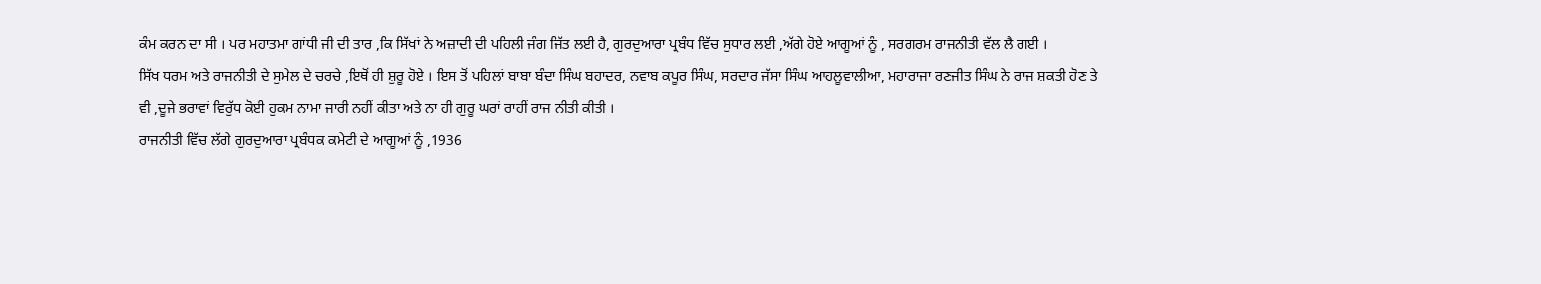ਕੰਮ ਕਰਨ ਦਾ ਸੀ । ਪਰ ਮਹਾਤਮਾ ਗਾਂਧੀ ਜੀ ਦੀ ਤਾਰ ,ਕਿ ਸਿੱਖਾਂ ਨੇ ਅਜ਼ਾਦੀ ਦੀ ਪਹਿਲੀ ਜੰਗ ਜਿੱਤ ਲਈ ਹੈ, ਗੁਰਦੁਆਰਾ ਪ੍ਰਬੰਧ ਵਿੱਚ ਸੁਧਾਰ ਲਈ ,ਅੱਗੇ ਹੋਏ ਆਗੂਆਂ ਨੂੰ , ਸਰਗਰਮ ਰਾਜਨੀਤੀ ਵੱਲ ਲੈ ਗਈ ।
ਸਿੱਖ ਧਰਮ ਅਤੇ ਰਾਜਨੀਤੀ ਦੇ ਸੁਮੇਲ ਦੇ ਚਰਚੇ ,ਇਥੋਂ ਹੀ ਸ਼ੁਰੂ ਹੋਏ । ਇਸ ਤੋਂ ਪਹਿਲਾਂ ਬਾਬਾ ਬੰਦਾ ਸਿੰਘ ਬਹਾਦਰ, ਨਵਾਬ ਕਪੂਰ ਸਿੰਘ, ਸਰਦਾਰ ਜੱਸਾ ਸਿੰਘ ਆਹਲੂਵਾਲੀਆ, ਮਹਾਰਾਜਾ ਰਣਜੀਤ ਸਿੰਘ ਨੇ ਰਾਜ ਸ਼ਕਤੀ ਹੋਣ ਤੇ ਵੀ ,ਦੂਜੇ ਭਰਾਵਾਂ ਵਿਰੁੱਧ ਕੋਈ ਹੁਕਮ ਨਾਮਾ ਜਾਰੀ ਨਹੀਂ ਕੀਤਾ ਅਤੇ ਨਾ ਹੀ ਗੁਰੂ ਘਰਾਂ ਰਾਹੀਂ ਰਾਜ ਨੀਤੀ ਕੀਤੀ ।
ਰਾਜਨੀਤੀ ਵਿੱਚ ਲੱਗੇ ਗੁਰਦੁਆਰਾ ਪ੍ਰਬੰਧਕ ਕਮੇਟੀ ਦੇ ਆਗੂਆਂ ਨੂੰ ,1936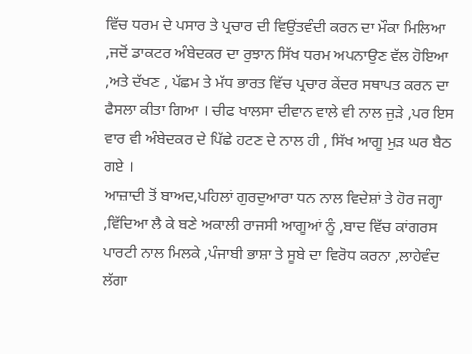ਵਿੱਚ ਧਰਮ ਦੇ ਪਸਾਰ ਤੇ ਪ੍ਰਚਾਰ ਦੀ ਵਿਉਂਤਵੰਦੀ ਕਰਨ ਦਾ ਮੌਕਾ ਮਿਲਿਆ ,ਜਦੋਂ ਡਾਕਟਰ ਅੰਬੇਦਕਰ ਦਾ ਰੁਝਾਨ ਸਿੱਖ ਧਰਮ ਅਪਨਾਉਣ ਵੱਲ ਹੋਇਆ ,ਅਤੇ ਦੱਖਣ , ਪੱਛਮ ਤੇ ਮੱਧ ਭਾਰਤ ਵਿੱਚ ਪ੍ਰਚਾਰ ਕੇਂਦਰ ਸਥਾਪਤ ਕਰਨ ਦਾ ਫੈਸਲਾ ਕੀਤਾ ਗਿਆ । ਚੀਫ ਖਾਲਸਾ ਦੀਵਾਨ ਵਾਲੇ ਵੀ ਨਾਲ ਜੁੜੇ ,ਪਰ ਇਸ ਵਾਰ ਵੀ ਅੰਬੇਦਕਰ ਦੇ ਪਿੱਛੇ ਹਟਣ ਦੇ ਨਾਲ ਹੀ , ਸਿੱਖ ਆਗੂ ਮੁੜ ਘਰ ਬੈਠ ਗਏ ।
ਆਜ਼ਾਦੀ ਤੋਂ ਬਾਅਦ,ਪਹਿਲਾਂ ਗੁਰਦੁਆਰਾ ਧਨ ਨਾਲ ਵਿਦੇਸ਼ਾਂ ਤੇ ਹੋਰ ਜਗ੍ਹਾ ,ਵਿੱਦਿਆ ਲੈ ਕੇ ਬਣੇ ਅਕਾਲੀ ਰਾਜਸੀ ਆਗੂਆਂ ਨੂੰ ,ਬਾਦ ਵਿੱਚ ਕਾਂਗਰਸ ਪਾਰਟੀ ਨਾਲ ਮਿਲਕੇ ,ਪੰਜਾਬੀ ਭਾਸ਼ਾ ਤੇ ਸੂਬੇ ਦਾ ਵਿਰੋਧ ਕਰਨਾ ,ਲਾਹੇਵੰਦ ਲੱਗਾ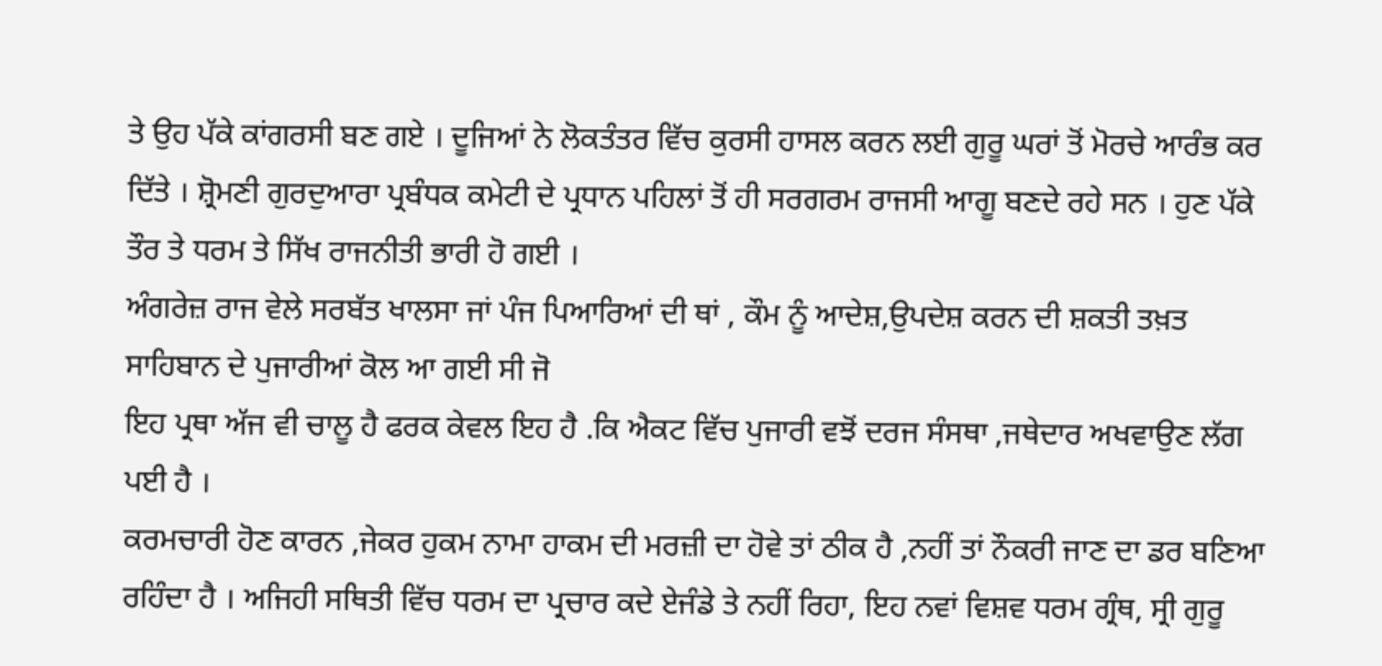ਤੇ ਉਹ ਪੱਕੇ ਕਾਂਗਰਸੀ ਬਣ ਗਏ । ਦੂਜਿਆਂ ਨੇ ਲੋਕਤੰਤਰ ਵਿੱਚ ਕੁਰਸੀ ਹਾਸਲ ਕਰਨ ਲਈ ਗੁਰੂ ਘਰਾਂ ਤੋਂ ਮੋਰਚੇ ਆਰੰਭ ਕਰ ਦਿੱਤੇ । ਸ਼੍ਰੋਮਣੀ ਗੁਰਦੁਆਰਾ ਪ੍ਰਬੰਧਕ ਕਮੇਟੀ ਦੇ ਪ੍ਰਧਾਨ ਪਹਿਲਾਂ ਤੋਂ ਹੀ ਸਰਗਰਮ ਰਾਜਸੀ ਆਗੂ ਬਣਦੇ ਰਹੇ ਸਨ । ਹੁਣ ਪੱਕੇ ਤੌਰ ਤੇ ਧਰਮ ਤੇ ਸਿੱਖ ਰਾਜਨੀਤੀ ਭਾਰੀ ਹੋ ਗਈ ।
ਅੰਗਰੇਜ਼ ਰਾਜ ਵੇਲੇ ਸਰਬੱਤ ਖਾਲਸਾ ਜਾਂ ਪੰਜ ਪਿਆਰਿਆਂ ਦੀ ਥਾਂ , ਕੌਮ ਨੂੰ ਆਦੇਸ਼,ਉਪਦੇਸ਼ ਕਰਨ ਦੀ ਸ਼ਕਤੀ ਤਖ਼ਤ ਸਾਹਿਬਾਨ ਦੇ ਪੁਜਾਰੀਆਂ ਕੋਲ ਆ ਗਈ ਸੀ ਜੋ
ਇਹ ਪ੍ਰਥਾ ਅੱਜ ਵੀ ਚਾਲੂ ਹੈ ਫਰਕ ਕੇਵਲ ਇਹ ਹੈ .ਕਿ ਐਕਟ ਵਿੱਚ ਪੁਜਾਰੀ ਵਝੋਂ ਦਰਜ ਸੰਸਥਾ ,ਜਥੇਦਾਰ ਅਖਵਾਉਣ ਲੱਗ ਪਈ ਹੈ ।
ਕਰਮਚਾਰੀ ਹੋਣ ਕਾਰਨ ,ਜੇਕਰ ਹੁਕਮ ਨਾਮਾ ਹਾਕਮ ਦੀ ਮਰਜ਼ੀ ਦਾ ਹੋਵੇ ਤਾਂ ਠੀਕ ਹੈ ,ਨਹੀਂ ਤਾਂ ਨੌਕਰੀ ਜਾਣ ਦਾ ਡਰ ਬਣਿਆ ਰਹਿੰਦਾ ਹੈ । ਅਜਿਹੀ ਸਥਿਤੀ ਵਿੱਚ ਧਰਮ ਦਾ ਪ੍ਰਚਾਰ ਕਦੇ ਏਜੰਡੇ ਤੇ ਨਹੀਂ ਰਿਹਾ, ਇਹ ਨਵਾਂ ਵਿਸ਼ਵ ਧਰਮ ਗ੍ਰੰਥ, ਸ੍ਰੀ ਗੁਰੂ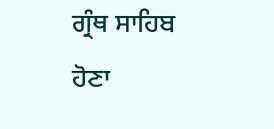ਗ੍ਰੰਥ ਸਾਹਿਬ ਹੋਣਾ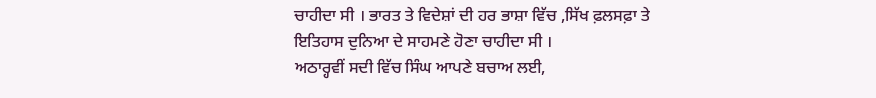ਚਾਹੀਦਾ ਸੀ । ਭਾਰਤ ਤੇ ਵਿਦੇਸ਼ਾਂ ਦੀ ਹਰ ਭਾਸ਼ਾ ਵਿੱਚ ,ਸਿੱਖ ਫ਼ਲਸਫ਼ਾ ਤੇ ਇਤਿਹਾਸ ਦੁਨਿਆ ਦੇ ਸਾਹਮਣੇ ਹੋਣਾ ਚਾਹੀਦਾ ਸੀ ।
ਅਠਾਰ੍ਹਵੀਂ ਸਦੀ ਵਿੱਚ ਸਿੰਘ ਆਪਣੇ ਬਚਾਅ ਲਈ,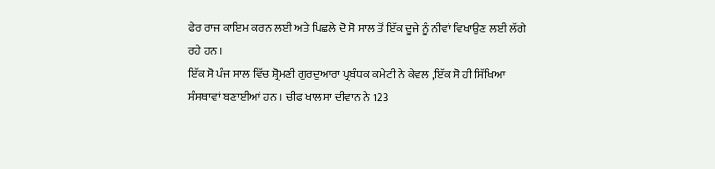ਫੇਰ ਰਾਜ ਕਾਇਮ ਕਰਨ ਲਈ ਅਤੇ ਪਿਛਲੇ ਦੋ ਸੋ ਸਾਲ ਤੋਂ ਇੱਕ ਦੂਜੇ ਨੂੰ ਨੀਵਾਂ ਵਿਖਾਉਣ ਲਈ ਲੱਗੇ ਰਹੇ ਹਨ ।
ਇੱਕ ਸੋ ਪੰਜ ਸਾਲ ਵਿੱਚ ਸ਼੍ਰੋਮਣੀ ਗੁਰਦੁਆਰਾ ਪ੍ਰਬੰਧਕ ਕਮੇਟੀ ਨੇ ਕੇਵਲ ,ਇੱਕ ਸੋ ਹੀ ਸਿੱਖਿਆ ਸੰਸਥਾਵਾਂ ਬਣਾਈਆਂ ਹਨ । ਚੀਫ ਖਾਲਸਾ ਦੀਵਾਨ ਨੇ 123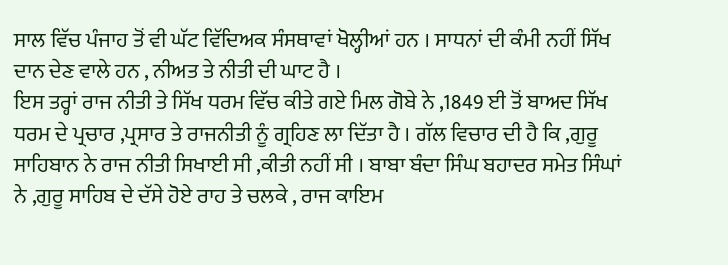ਸਾਲ ਵਿੱਚ ਪੰਜਾਹ ਤੋਂ ਵੀ ਘੱਟ ਵਿੱਦਿਅਕ ਸੰਸਥਾਵਾਂ ਖੋਲ੍ਹੀਆਂ ਹਨ । ਸਾਧਨਾਂ ਦੀ ਕੰਮੀ ਨਹੀਂ ਸਿੱਖ ਦਾਨ ਦੇਣ ਵਾਲੇ ਹਨ , ਨੀਅਤ ਤੇ ਨੀਤੀ ਦੀ ਘਾਟ ਹੈ ।
ਇਸ ਤਰ੍ਹਾਂ ਰਾਜ ਨੀਤੀ ਤੇ ਸਿੱਖ ਧਰਮ ਵਿੱਚ ਕੀਤੇ ਗਏ ਮਿਲ ਗੋਬੇ ਨੇ ,1849 ਈ ਤੋਂ ਬਾਅਦ ਸਿੱਖ ਧਰਮ ਦੇ ਪ੍ਰਚਾਰ ,ਪ੍ਰਸਾਰ ਤੇ ਰਾਜਨੀਤੀ ਨੂੰ ਗ੍ਰਹਿਣ ਲਾ ਦਿੱਤਾ ਹੈ । ਗੱਲ ਵਿਚਾਰ ਦੀ ਹੈ ਕਿ ,ਗੁਰੂ ਸਾਹਿਬਾਨ ਨੇ ਰਾਜ ਨੀਤੀ ਸਿਖਾਈ ਸੀ ,ਕੀਤੀ ਨਹੀਂ ਸੀ । ਬਾਬਾ ਬੰਦਾ ਸਿੰਘ ਬਹਾਦਰ ਸਮੇਤ ਸਿੰਘਾਂ ਨੇ ,ਗੁਰੂ ਸਾਹਿਬ ਦੇ ਦੱਸੇ ਹੋਏ ਰਾਹ ਤੇ ਚਲਕੇ , ਰਾਜ ਕਾਇਮ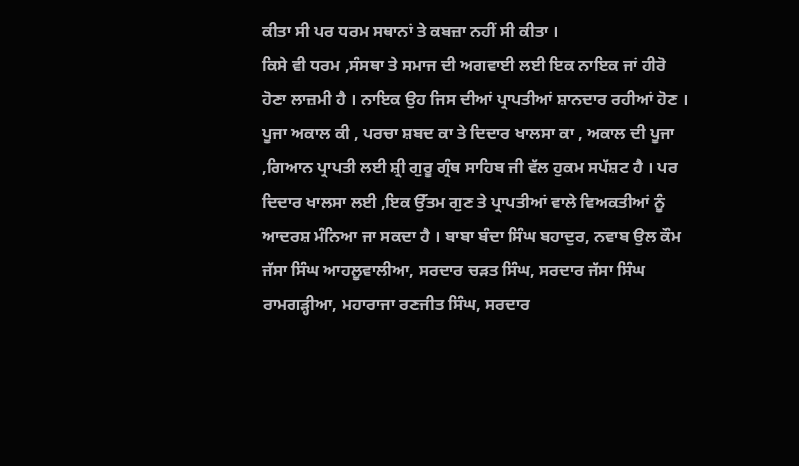ਕੀਤਾ ਸੀ ਪਰ ਧਰਮ ਸਥਾਨਾਂ ਤੇ ਕਬਜ਼ਾ ਨਹੀਂ ਸੀ ਕੀਤਾ ।
ਕਿਸੇ ਵੀ ਧਰਮ ,ਸੰਸਥਾ ਤੇ ਸਮਾਜ ਦੀ ਅਗਵਾਈ ਲਈ ਇਕ ਨਾਇਕ ਜਾਂ ਹੀਰੋ ਹੋਣਾ ਲਾਜ਼ਮੀ ਹੈ । ਨਾਇਕ ਉਹ ਜਿਸ ਦੀਆਂ ਪ੍ਰਾਪਤੀਆਂ ਸ਼ਾਨਦਾਰ ਰਹੀਆਂ ਹੋਣ । ਪੂਜਾ ਅਕਾਲ ਕੀ , ਪਰਚਾ ਸ਼ਬਦ ਕਾ ਤੇ ਦਿਦਾਰ ਖਾਲਸਾ ਕਾ , ਅਕਾਲ ਦੀ ਪੂਜਾ ,ਗਿਆਨ ਪ੍ਰਾਪਤੀ ਲਈ ਸ਼੍ਰੀ ਗੁਰੂ ਗ੍ਰੰਥ ਸਾਹਿਬ ਜੀ ਵੱਲ ਹੁਕਮ ਸਪੱਸ਼ਟ ਹੈ । ਪਰ ਦਿਦਾਰ ਖਾਲਸਾ ਲਈ ,ਇਕ ਉੱਤਮ ਗੁਣ ਤੇ ਪ੍ਰਾਪਤੀਆਂ ਵਾਲੇ ਵਿਅਕਤੀਆਂ ਨੂੰ ਆਦਰਸ਼ ਮੰਨਿਆ ਜਾ ਸਕਦਾ ਹੈ । ਬਾਬਾ ਬੰਦਾ ਸਿੰਘ ਬਹਾਦੁਰ, ਨਵਾਬ ਉਲ ਕੌਮ ਜੱਸਾ ਸਿੰਘ ਆਹਲੂਵਾਲੀਆ, ਸਰਦਾਰ ਚੜਤ ਸਿੰਘ, ਸਰਦਾਰ ਜੱਸਾ ਸਿੰਘ ਰਾਮਗੜ੍ਹੀਆ, ਮਹਾਰਾਜਾ ਰਣਜੀਤ ਸਿੰਘ, ਸਰਦਾਰ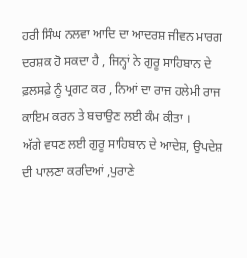ਹਰੀ ਸਿੰਘ ਨਲਵਾ ਆਦਿ ਦਾ ਆਦਰਸ਼ ਜੀਵਨ ਮਾਰਗ ਦਰਸ਼ਕ ਹੋ ਸਕਦਾ ਹੈ , ਜਿਨ੍ਹਾਂ ਨੇ ਗੁਰੂ ਸਾਹਿਬਾਨ ਦੇ ਫ਼ਲਸਫ਼ੇ ਨੂੰ ਪ੍ਰਗਟ ਕਰ , ਨਿਆਂ ਦਾ ਰਾਜ ਹਲੇਮੀ ਰਾਜ ਕਾਇਮ ਕਰਨ ਤੇ ਬਚਾਉਣ ਲਈ ਕੰਮ ਕੀਤਾ ।
ਅੱਗੇ ਵਧਣ ਲਈ ਗੁਰੂ ਸਾਹਿਬਾਨ ਦੇ ਆਦੇਸ਼, ਉਪਦੇਸ਼ ਦੀ ਪਾਲਣਾ ਕਰਦਿਆਂ ,ਪੁਰਾਣੇ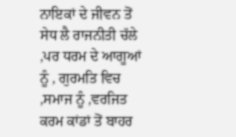ਨਾਇਕਾਂ ਦੇ ਜੀਵਨ ਤੋਂ ਸੇਧ ਲੈ ਰਾਜਨੀਤੀ ਚੱਲੇ ,ਪਰ ਧਰਮ ਦੇ ਆਗੂਆਂ ਨੂੰ , ਗੁਰਮਤਿ ਵਿਚ ,ਸਮਾਜ ਨੂੰ ,ਵਰਜਿਤ ਕਰਮ ਕਾਂਡਾਂ ਤੋਂ ਬਾਹਰ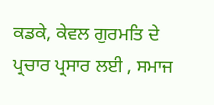ਕਡਕੇ, ਕੇਵਲ ਗੁਰਮਤਿ ਦੇ ਪ੍ਰਚਾਰ ਪ੍ਰਸਾਰ ਲਈ , ਸਮਾਜ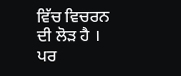ਵਿੱਚ ਵਿਚਰਨ ਦੀ ਲੋੜ ਹੈ । ਪਰ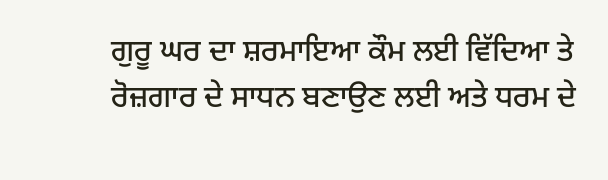ਗੁਰੂ ਘਰ ਦਾ ਸ਼ਰਮਾਇਆ ਕੌਮ ਲਈ ਵਿੱਦਿਆ ਤੇ ਰੋਜ਼ਗਾਰ ਦੇ ਸਾਧਨ ਬਣਾਉਣ ਲਈ ਅਤੇ ਧਰਮ ਦੇ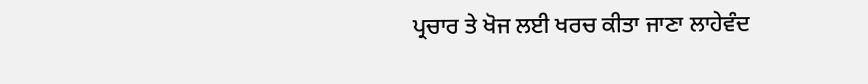ਪ੍ਰਚਾਰ ਤੇ ਖੋਜ ਲਈ ਖਰਚ ਕੀਤਾ ਜਾਣਾ ਲਾਹੇਵੰਦ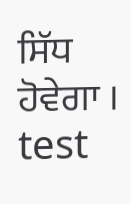ਸਿੱਧ ਹੋਵੇਗਾ ।
test